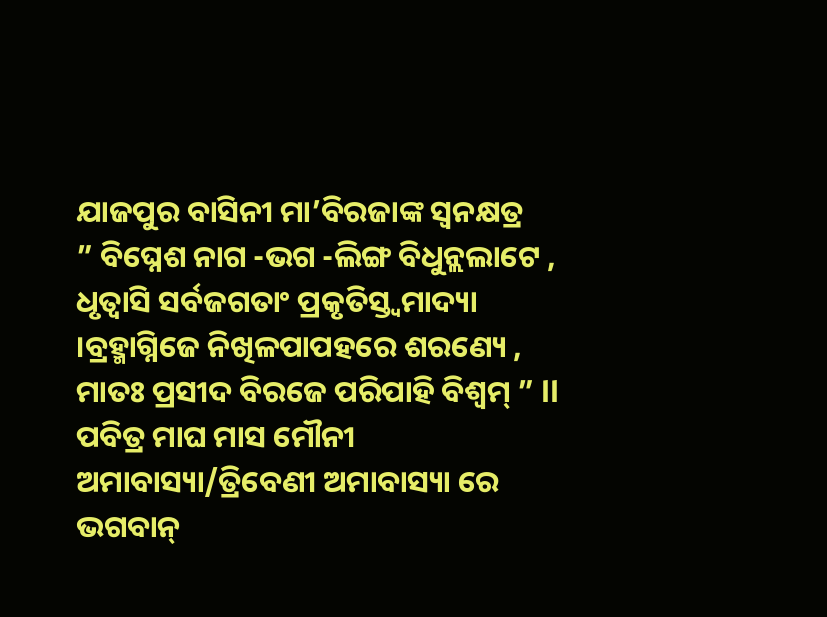ଯାଜପୁର ବାସିନୀ ମା’ବିରଜାଙ୍କ ସ୍ଵନକ୍ଷତ୍ର
” ବିଘ୍ନେଶ ନାଗ -ଭଗ -ଲିଙ୍ଗ ବିଧୁନ୍ଲଲାଟେ , ଧୃତ୍ବାସି ସର୍ବଜଗତାଂ ପ୍ରକୃତିସ୍ତ୍ବମାଦ୍ୟା ।ବ୍ରହ୍ମାଗ୍ନିଜେ ନିଖିଳପାପହରେ ଶରଣ୍ୟେ , ମାତଃ ପ୍ରସୀଦ ବିରଜେ ପରିପାହି ବିଶ୍ବମ୍ ” ll
ପବିତ୍ର ମାଘ ମାସ ମୌନୀ ଅମାବାସ୍ୟା/ତ୍ରିବେଣୀ ଅମାବାସ୍ୟା ରେ ଭଗବାନ୍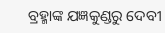ବ୍ରହ୍ମାଙ୍କ ଯଜ୍ଞକୁଣ୍ଡରୁ ଦେବୀ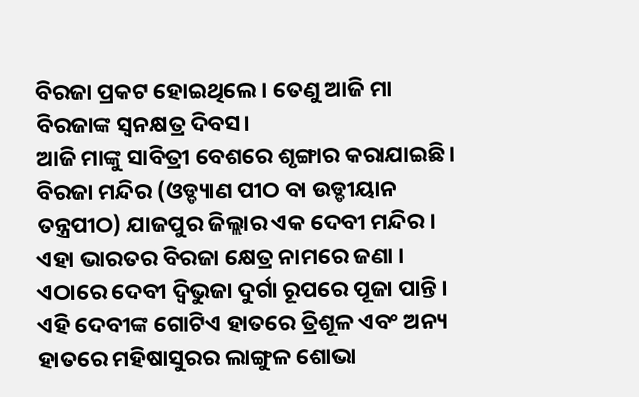ବିରଜା ପ୍ରକଟ ହୋଇଥିଲେ। ତେଣୁ ଆଜି ମା ବିରଜାଙ୍କ ସ୍ଵନକ୍ଷତ୍ର ଦିବସ।
ଆଜି ମାଙ୍କୁ ସାବିତ୍ରୀ ବେଶରେ ଶୃଙ୍ଗାର କରାଯାଇଛି। ବିରଜା ମନ୍ଦିର (ଓଡ୍ଡ୍ୟାଣ ପୀଠ ବା ଉଡ୍ଡୀୟାନ ତନ୍ତ୍ରପୀଠ) ଯାଜପୁର ଜିଲ୍ଲାର ଏକ ଦେବୀ ମନ୍ଦିର । ଏହା ଭାରତର ବିରଜା କ୍ଷେତ୍ର ନାମରେ ଜଣା ।
ଏଠାରେ ଦେବୀ ଦ୍ୱିଭୁଜା ଦୁର୍ଗା ରୂପରେ ପୂଜା ପାନ୍ତି । ଏହି ଦେବୀଙ୍କ ଗୋଟିଏ ହାତରେ ତ୍ରିଶୂଳ ଏବଂ ଅନ୍ୟ ହାତରେ ମହିଷାସୁରର ଲାଙ୍ଗୁଳ ଶୋଭା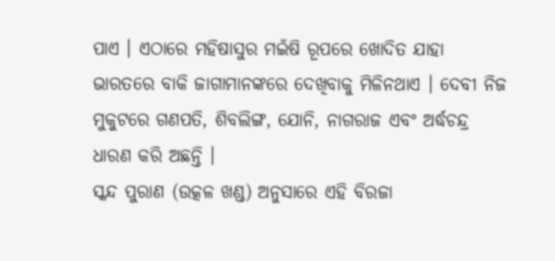ପାଏ । ଏଠାରେ ମହିଷାସୁର ମଇଁଷି ରୂପରେ ଖୋଦିତ ଯାହା ଭାରତରେ ବାକି ଜାଗାମାନଙ୍କରେ ଦେଖିବାକୁ ମିଳିନଥାଏ । ଦେବୀ ନିଜ ମୁକୁଟରେ ଗଣପତି, ଶିବଲିଙ୍ଗ, ଯୋନି, ନାଗରାଜ ଏବଂ ଅର୍ଦ୍ଧଚନ୍ଦ୍ର ଧାରଣ କରି ଅଛନ୍ତି ।
ସ୍କନ୍ଦ ପୁରାଣ (ଉତ୍କଳ ଖଣ୍ଡ) ଅନୁସାରେ ଏହି ବିରଜା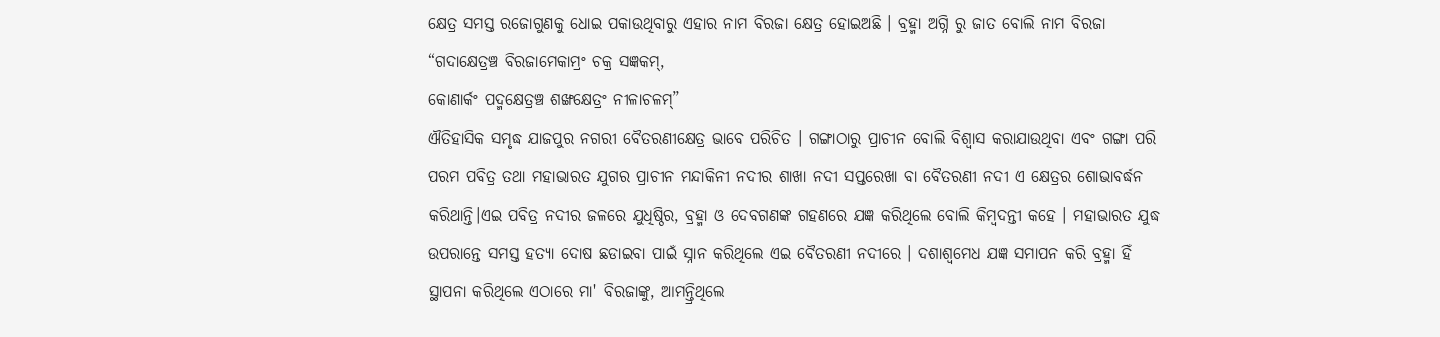କ୍ଷେତ୍ର ସମସ୍ତ ରଜୋଗୁଣକୁ ଧୋଇ ପକାଉଥିବାରୁ ଏହାର ନାମ ବିରଜା କ୍ଷେତ୍ର ହୋଇଅଛି । ବ୍ରହ୍ମା ଅଗ୍ନି ରୁ ଜାତ ବୋଲି ନାମ ବିରଜା
“ଗଦାକ୍ଷେତ୍ରଞ୍ଚ ବିରଜାମେକାମ୍ରଂ ଚକ୍ର ସଜ୍ଞକମ୍,
କୋଣାର୍କଂ ପଦ୍ମକ୍ଷେତ୍ରଞ୍ଚ ଶଙ୍ଖକ୍ଷେତ୍ରଂ ନୀଳାଚଳମ୍”
ଐତିହାସିକ ସମୃଦ୍ଧ ଯାଜପୁର ନଗରୀ ବୈତରଣୀକ୍ଷେତ୍ର ଭାବେ ପରିଚିତ । ଗଙ୍ଗାଠାରୁ ପ୍ରାଚୀନ ବୋଲି ବିଶ୍ୱାସ କରାଯାଉଥିବା ଏବଂ ଗଙ୍ଗା ପରି ପରମ ପବିତ୍ର ତଥା ମହାଭାରତ ଯୁଗର ପ୍ରାଚୀନ ମନ୍ଦାକିନୀ ନଦୀର ଶାଖା ନଦୀ ସପ୍ତରେଖା ବା ବୈତରଣୀ ନଦୀ ଏ କ୍ଷେତ୍ରର ଶୋଭାବର୍ଦ୍ଧନ କରିଥାନ୍ତି।ଏଇ ପବିତ୍ର ନଦୀର ଜଳରେ ଯୁଧିଷ୍ଠିର, ବ୍ରହ୍ମା ଓ ଦେବଗଣଙ୍କ ଗହଣରେ ଯଜ୍ଞ କରିଥିଲେ ବୋଲି କିମ୍ବଦନ୍ତୀ କହେ । ମହାଭାରତ ଯୁଦ୍ଧ ଉପରାନ୍ତେ ସମସ୍ତ ହତ୍ୟା ଦୋଷ ଛଡାଇବା ପାଇଁ ସ୍ନାନ କରିଥିଲେ ଏଇ ବୈତରଣୀ ନଦୀରେ । ଦଶାଶ୍ବମେଧ ଯଜ୍ଞ ସମାପନ କରି ବ୍ରହ୍ମା ହିଁ ସ୍ଥାପନା କରିଥିଲେ ଏଠାରେ ମା' ବିରଜାଙ୍କୁ, ଆମନ୍ତ୍ରିଥିଲେ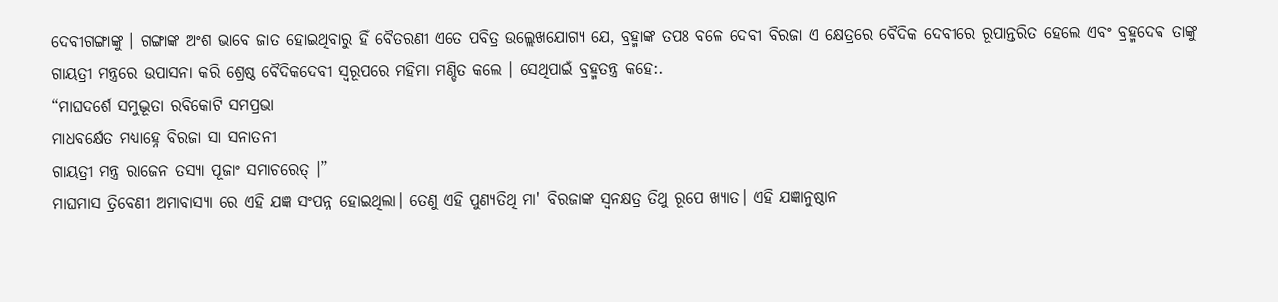ଦେବୀଗଙ୍ଗାଙ୍କୁ । ଗଙ୍ଗାଙ୍କ ଅଂଶ ଭାବେ ଜାତ ହୋଇଥିବାରୁ ହିଁ ବୈତରଣୀ ଏତେ ପବିତ୍ର ଉଲ୍ଲେଖଯୋଗ୍ୟ ଯେ, ବ୍ରହ୍ମାଙ୍କ ତପଃ ବଳେ ଦେବୀ ବିରଜା ଏ କ୍ଷେତ୍ରରେ ବୈଦିକ ଦେବୀରେ ରୂପାନ୍ତରିତ ହେଲେ ଏବଂ ବ୍ରହ୍ମଦେଵ ତାଙ୍କୁ ଗାୟତ୍ରୀ ମନ୍ତ୍ରରେ ଉପାସନା କରି ଶ୍ରେଷ୍ଠ ବୈଦିକଦେବୀ ସ୍ବରୂପରେ ମହିମା ମଣ୍ଡିତ କଲେ । ସେଥିପାଇଁ ବ୍ରହ୍ମତନ୍ତ୍ର କହେ:.
“ମାଘଦର୍ଶେ ସମୁଦ୍ଭୂତା ରବିକୋଟି ସମପ୍ରଭା
ମାଧବର୍କ୍ଷେତ ମଧ୍ୟାହ୍ନେ ବିରଜା ସା ସନାତନୀ
ଗାୟତ୍ରୀ ମନ୍ତ୍ର ରାଜେନ ତସ୍ୟା ପୂଜାଂ ସମାଚରେତ୍ ।”
ମାଘମାସ ତ୍ରିବେଣୀ ଅମାବାସ୍ୟା ରେ ଏହି ଯଜ୍ଞ ସଂପନ୍ନ ହୋଇଥିଲା। ତେଣୁ ଏହି ପୁଣ୍ୟତିଥି ମା' ବିରଜାଙ୍କ ସ୍ୱନକ୍ଷତ୍ର ତିଥୁ ରୂପେ ଖ୍ୟାତ। ଏହି ଯଜ୍ଞାନୁଷ୍ଠାନ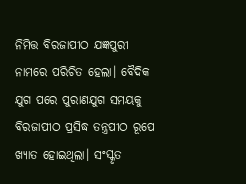ନିମିତ୍ତ ବିରଜାପୀଠ ଯଜ୍ଞପୁରୀ ନାମରେ ପରିଚିତ ହେଲା। ବୈଦିକ ଯୁଗ ପରେ ପୁରାଣଯୁଗ ସମୟକୁ ବିରଜାପୀଠ ପ୍ରସିଦ୍ଧ ତନ୍ତ୍ରପୀଠ ରୂପେ ଖ୍ୟାତ ହୋଇଥିଲା। ସଂସ୍କୃତ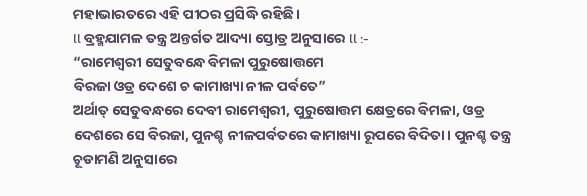ମହାଭାରତରେ ଏହି ପୀଠର ପ୍ରସିଦ୍ଧି ରହିଛି।
ll ବ୍ରହ୍ମଯାମଳ ତନ୍ତ୍ର ଅନ୍ତର୍ଗତ ଆଦ୍ୟା ସ୍ତୋତ୍ର ଅନୁସାରେ ll :-
“ରାମେଶ୍ୱରୀ ସେତୁବନ୍ଧେ ବିମଳା ପୁରୁଷୋତ୍ତମେ
ବିରଜା ଓଡ୍ର ଦେଶେ ଚ କାମାଖ୍ୟା ନୀଳ ପର୍ବତେ”
ଅର୍ଥାତ୍ ସେତୁବନ୍ଧରେ ଦେବୀ ରାମେଶ୍ୱରୀ, ପୁରୁଷୋତ୍ତମ କ୍ଷେତ୍ରରେ ବିମଳା, ଓଡ୍ର ଦେଶରେ ସେ ବିରଜା, ପୁନଶ୍ଚ ନୀଳପର୍ବତରେ କାମାଖ୍ୟା ରୂପରେ ବିଦିତା। ପୁନଶ୍ଚ ତନ୍ତ୍ର ଚୂଡାମଣି ଅନୁସାରେ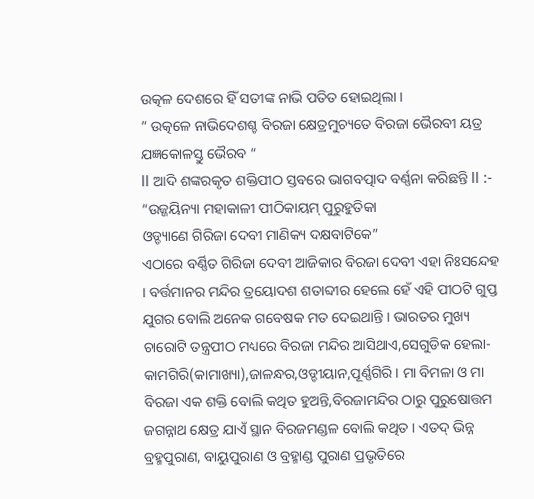ଉତ୍କଳ ଦେଶରେ ହିଁ ସତୀଙ୍କ ନାଭି ପତିତ ହୋଇଥିଲା ।
” ଉତ୍କଳେ ନାଭିଦେଶଶ୍ଚ ବିରଜା କ୍ଷେତ୍ରମୁଚ୍ୟତେ ବିରଜା ଭୈରବୀ ୟତ୍ର ଯଜ୍ଞକୋଳସ୍ତୁ ଭୈରବ “
ll ଆଦି ଶଙ୍କରକୃତ ଶକ୍ତିପୀଠ ସ୍ତବରେ ଭାଗବତ୍ପାଦ ବର୍ଣ୍ଣନା କରିଛନ୍ତି ll :-
“ଉଜ୍ଜୟିନ୍ୟା ମହାକାଳୀ ପୀଠିକାୟମ୍ ପୁରୁହୁତିକା
ଓଡ୍ଡ୍ୟାଣେ ଗିରିଜା ଦେବୀ ମାଣିକ୍ୟ ଦକ୍ଷବାଟିକେ”
ଏଠାରେ ବର୍ଣ୍ଣିତ ଗିରିଜା ଦେବୀ ଆଜିକାର ବିରଜା ଦେବୀ ଏହା ନିଃସନ୍ଦେହ । ବର୍ତ୍ତମାନର ମନ୍ଦିର ତ୍ରୟୋଦଶ ଶତାବ୍ଦୀର ହେଲେ ହେଁ ଏହି ପୀଠଟି ଗୁପ୍ତ ଯୁଗର ବୋଲି ଅନେକ ଗବେଷକ ମତ ଦେଇଥାନ୍ତି । ଭାରତର ମୁଖ୍ୟ ଚାରୋଟି ତନ୍ତ୍ରପୀଠ ମଧ୍ୟରେ ବିରଜା ମନ୍ଦିର ଆସିଥାଏ,ସେଗୁଡିକ ହେଲା-କାମଗିରି(କାମାଖ୍ୟା),ଜାଳନ୍ଧର,ଓଡ୍ଡୀୟାନ,ପୂର୍ଣ୍ଣଗିରି । ମା ବିମଳା ଓ ମା ବିରଜା ଏକ ଶକ୍ତି ବୋଲି କଥିତ ହୁଅନ୍ତି,ବିରଜାମନ୍ଦିର ଠାରୁ ପୁରୁଷୋତ୍ତମ ଜଗନ୍ନାଥ କ୍ଷେତ୍ର ଯାଏଁ ସ୍ଥାନ ବିରଜମଣ୍ଡଳ ବୋଲି କଥିତ । ଏତଦ୍ ଭିନ୍ନ ବ୍ରହ୍ମପୁରାଣ, ବାୟୁପୁରାଣ ଓ ବ୍ରହ୍ମାଣ୍ଡ ପୁରାଣ ପ୍ରଭୃତିରେ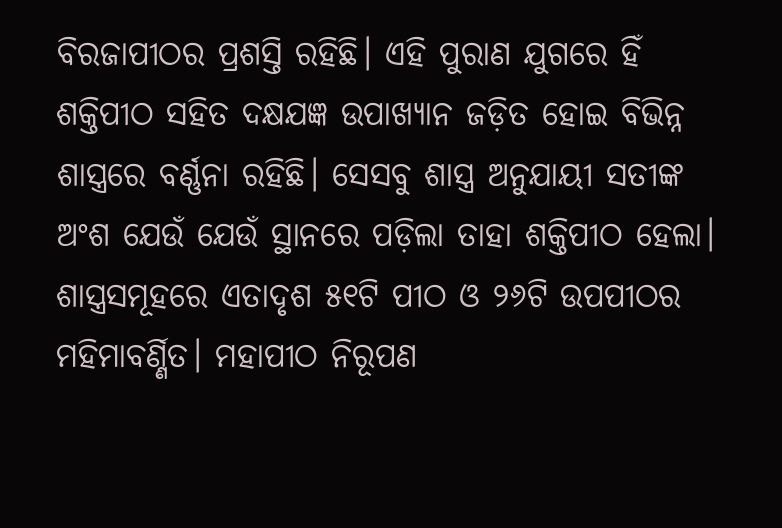ବିରଜାପୀଠର ପ୍ରଶସ୍ତି ରହିଛି। ଏହି ପୁରାଣ ଯୁଗରେ ହିଁ ଶକ୍ତିପୀଠ ସହିତ ଦକ୍ଷଯଜ୍ଞ ଉପାଖ୍ୟାନ ଜଡ଼ିତ ହୋଇ ବିଭିନ୍ନ ଶାସ୍ତ୍ରରେ ବର୍ଣ୍ଣନା ରହିଛି। ସେସବୁ ଶାସ୍ତ୍ର ଅନୁଯାୟୀ ସତୀଙ୍କ ଅଂଶ ଯେଉଁ ଯେଉଁ ସ୍ଥାନରେ ପଡ଼ିଲା ତାହା ଶକ୍ତିପୀଠ ହେଲା। ଶାସ୍ତ୍ରସମୂହରେ ଏତାଦୃଶ ୫୧ଟି ପୀଠ ଓ ୨୬ଟି ଉପପୀଠର ମହିମାବର୍ଣ୍ଣିତ। ମହାପୀଠ ନିରୂପଣ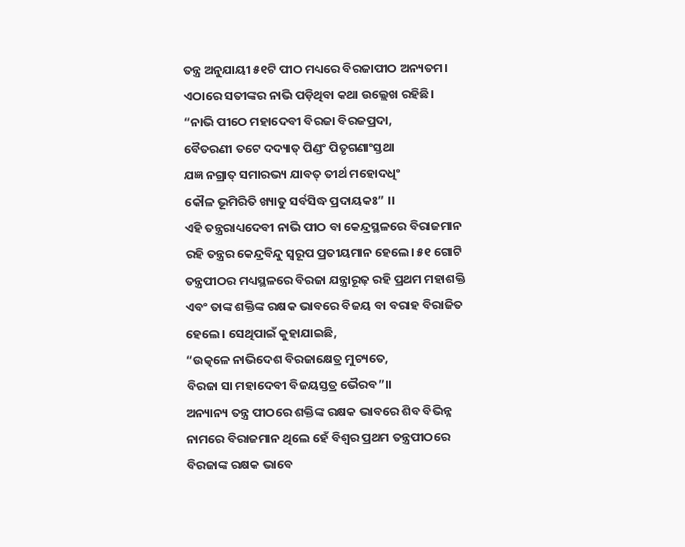ତନ୍ତ୍ର ଅନୁଯାୟୀ ୫୧ଟି ପୀଠ ମଧ୍ୟରେ ବିରଜାପୀଠ ଅନ୍ୟତମ। ଏଠାରେ ସତୀଙ୍କର ନାଭି ପଡ଼ିଥିବା କଥା ଉଲ୍ଲେଖ ରହିଛି।
“ନାଭି ପୀଠେ ମହାଦେବୀ ବିରଜା ବିରଜପ୍ରଦା,
ବୈତରଣୀ ତଟେ ଦଦ୍ୟାତ୍ ପିଣ୍ଡଂ ପିତୃଗଣାଂସ୍ତଥା
ଯଜ୍ଞ ନଗ୍ରାତ୍ ସମାରଭ୍ୟ ଯାବତ୍ ତୀର୍ଥ ମହୋଦଧିଂ
କୌଳ ଭୂମିରିତି ଖ୍ୟାତୁ ସର୍ବସିଦ୍ଧ ପ୍ରଦାୟକଃ” ।।
ଏହି ତନ୍ତ୍ରରାଧ୍ୟଦେବୀ ନାଭି ପୀଠ ବା କେନ୍ଦ୍ରସ୍ଥଳରେ ବିରାଜମାନ ରହି ତନ୍ତ୍ରର କେନ୍ଦ୍ରବିନ୍ଦୁ ସ୍ବରୂପ ପ୍ରତୀୟମାନ ହେଲେ। ୫୧ ଗୋଟି ତନ୍ତ୍ରପୀଠର ମଧ୍ୟସ୍ଥଳରେ ବିରଜା ଯନ୍ତ୍ରାରୂଢ଼ ରହି ପ୍ରଥମ ମହାଶକ୍ତି ଏବଂ ତାଙ୍କ ଶକ୍ତିଙ୍କ ରକ୍ଷକ ଭାବରେ ବିଜୟ ବା ବରାହ ବିରାଜିତ ହେଲେ। ସେଥିପାଇଁ କୁହାଯାଇଛି,
“ଉତ୍କଳେ ନାଭିଦେଶ ବିରଜାକ୍ଷେତ୍ର ମୁଚ୍ୟତେ,
ବିରଜା ସା ମହାଦେବୀ ବିଜୟସ୍ତତ୍ର ଭୈରବ”।।
ଅନ୍ୟାନ୍ୟ ତନ୍ତ୍ର ପୀଠରେ ଶକ୍ତିଙ୍କ ରକ୍ଷକ ଭାବରେ ଶିବ ବିଭିନ୍ନ ନାମରେ ବିରାଜମାନ ଥିଲେ ହେଁ ବିଶ୍ବର ପ୍ରଥମ ତନ୍ତ୍ରପୀଠରେ ବିରଜାଙ୍କ ରକ୍ଷକ ଭାବେ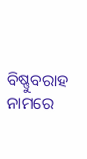ବିଷ୍ଣୁବରାହ ନାମରେ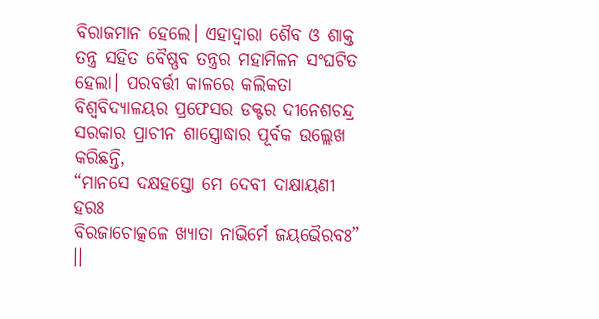ବିରାଜମାନ ହେଲେ। ଏହାଦ୍ଵାରା ଶୈବ ଓ ଶାକ୍ତ ତନ୍ତ୍ର ସହିତ ବୈଷ୍ଣବ ତନ୍ତ୍ରର ମହାମିଳନ ସଂଘଟିତ ହେଲା। ପରବର୍ତ୍ତୀ କାଳରେ କଲିକତା ବିଶ୍ୱବିଦ୍ୟାଳୟର ପ୍ରଫେସର ଡକ୍ଟର ଦୀନେଶଚନ୍ଦ୍ର ସରକାର ପ୍ରାଚୀନ ଶାସ୍ତ୍ରୋଦ୍ଧାର ପୂର୍ବକ ଉଲ୍ଲେଖ କରିଛନ୍ତି,
“ମାନସେ ଦକ୍ଷହସ୍ତୋ ମେ ଦେବୀ ଦାକ୍ଷାୟଣୀ ହରଃ
ବିରଜାଚୋତ୍କଳେ ଖ୍ୟାତା ନାଭିର୍ମେ ଜୟଭୈରବଃ” ।।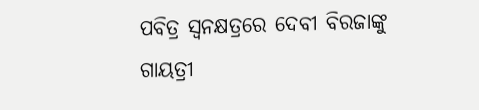ପବିତ୍ର ସ୍ୱନକ୍ଷତ୍ରରେ ଦେବୀ ବିରଜାଙ୍କୁ ଗାୟତ୍ରୀ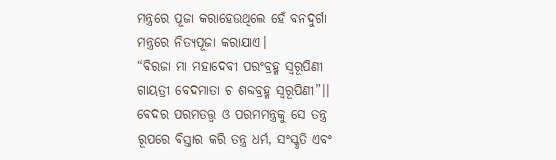ମନ୍ତ୍ରରେ ପୂଜା କରାହେଉଥିଲେ ହେଁ ବନଦୁର୍ଗା ମନ୍ତ୍ରରେ ନିତ୍ୟପୂଜା କରାଯାଏ।
“ବିରଜା ମା ମହାଦେବୀ ପରଂବ୍ରହ୍ମ ସ୍ଵରୂପିଣୀ
ଗାୟତ୍ରୀ ବେଦମାତା ଚ ଶବ୍ଦବ୍ରହ୍ମ ସ୍ଵରୂପିଣୀ”।।
ବେଦର ପରମତତ୍ତ୍ୱ ଓ ପରମମନ୍ତ୍ରକୁ ସେ ତନ୍ତ୍ର ରୂପରେ ବିସ୍ତାର କରି ତନ୍ତ୍ର ଧର୍ମ, ସଂସ୍କୃତି ଏବଂ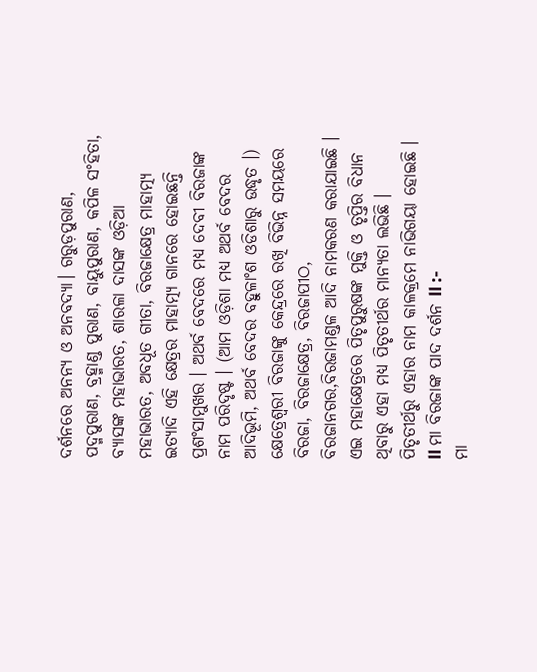ଦର୍ଶନରେ ଅନନ୍ୟ ଓ ଅନବଦ୍ୟା। ଗରୁଡ଼ପୁରାଣ, ପଦ୍ମପୁରାଣ, ବ୍ରହ୍ମାଣ୍ଡ ପୁରାଣ, ବାୟୁପୁରାଣ, କପିଳ ସଂହିତା, ବ୍ୟାସଙ୍କ ମହାଭାରତ, ଶାରଳା ଦାସଙ୍କ ଓଡ଼ିଆ ମହାଭାରତ, ଅବଧୂତ ଗୀତା, ବିରଜାକ୍ଷେତ୍ର ମାହାତ୍ମ୍ୟ ଇତ୍ୟାଦି ଏହି କ୍ଷେତ୍ରର ମାହାତ୍ମ୍ୟ ଗାନରେ ହୋଇଛନ୍ତି ପ୍ରଶଂସାମୁଖର । ଅଥର୍ବ ବେଦରେ ମଧ୍ୟ ଦେବୀ ବିରଜାଙ୍କ ନାମ ପରିଦୃଷ୍ଟ । (ଆମ ଓଡ଼ିଶା ମଧ୍ୟ ଅଥର୍ବ ବେଦର ଆଦିଭୂମି, ଅଥର୍ବ ବେଦର ବହୁଳାଂଶ ଓଡିଶାରୁ ଉଦ୍ଧୃତ ।) କ୍ଷେତ୍ରେଶ୍ୱରୀ ବିରଜାଙ୍କୁ କେନ୍ଦ୍ରରେ ରଖି ବିଭିନ୍ନ ସମୟରେ ବିରଜା, ବିରଜାକ୍ଷେତ୍ର, ବିରଜାପୀଠ, ବିରଜାନଗର,ବିରଜାମଣ୍ଡଳ ଆଦି ନାମକରଣ କରାଯାଇଛି । ଏଇ ମହାକ୍ଷେତ୍ରରେ ପିତୃପୁରୁଷଙ୍କ ମୁକ୍ତି ଓ ତୃପ୍ତିର ବିଧାନ ଥିବାରୁ ଏହା ମଧ୍ୟ ପିତୃତୀର୍ଥର ମାନ୍ୟତା ଲଭିଛି । ପିତୃତୀର୍ଥରୁ ଏହାର ନାମ କାଳକ୍ରମେ ନାଭିଗୟା ହୋଇଛି ।
ll ମା ବିରଜାଙ୍କ ପାଦ ଦର୍ଶନ ll :-
ମା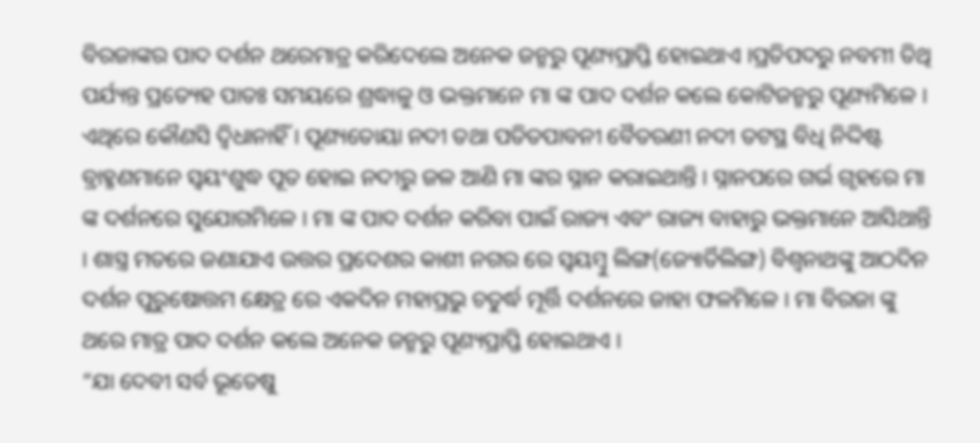ବିରଜାଙ୍କର ପାଦ ଦର୍ଶନ ଥରେମାତ୍ର କରିଦେଲେ ଅନେକ ଜନ୍ମରୁ ପୂଣ୍ୟପ୍ରାପ୍ତି ହୋଇଥାଏ ।ପ୍ରତିପଦରୁ ନବମୀ ତିଥି ପର୍ଯ୍ୟନ୍ତ ପ୍ରତ୍ୟେହ ପାତଃ ସମୟରେ ଶ୍ରଦ୍ଧାଳୁ ଓ ଭକ୍ତମାନେ ମା ଙ୍କ ପାଦ ଦର୍ଶନ କଲେ କୋଟିଜନ୍ମରୁ ପୂଣ୍ୟମିଳେ । ଏଥିରେ କୌଣସି ଦ୍ବିଧାନାହିଁ । ପୂଣ୍ୟତୋୟା ନଦୀ ତଥା ପତିତପାବନୀ ବୈତରଣୀ ନଦୀ ତଟସ୍ଥ ବିଧି ନିଦ୍ଦିଷ୍ଟ ବ୍ରାହ୍ମଣମାନେ ସ୍ବୟଂଶୁଦ୍ଧ ପୂତ ହୋଇ ନଦୀରୁ ଜଳ ଆଣି ମା ଙ୍କର ସ୍ନାନ କରାଇଥାନ୍ତି । ସ୍ନାନପରେ ଗର୍ଭ ଗୃହରେ ମା ଙ୍କ ଦର୍ଶନରେ ସୁଯୋଗମିଳେ । ମା ଙ୍କ ପାଦ ଦର୍ଶନ କରିବା ପାଇଁ ରାଜ୍ୟ ଏବଂ ରାଜ୍ୟ ବାହାରୁ ଭକ୍ତମାନେ ଆସିଥାନ୍ତି । ଶାସ୍ତ୍ର ମତରେ ଜଣାଯାଏ ଉତ୍ତର ପ୍ରଦେଶର କାଶୀ ନଗର ରେ ସ୍ବୟମ୍ବୁ ଲିଙ୍ଗ(ଜ୍ୟୋର୍ତିଲିଙ୍ଗ) ବିଶ୍ବନାଥଙ୍କୁ ଆଠଦିନ ଦର୍ଶନ ପୁରୁଷୋତ୍ତମ କ୍ଷେତ୍ର ରେ ଏକଦିନ ମହାପ୍ରଭୁ ଚତୁର୍ଦ୍ଧ ମୂର୍ତ୍ତି ଦର୍ଶନରେ ଜାହା ଫଳମିଳେ । ମା ବିରଜା ଙ୍କୁ ଥରେ ମାତ୍ର ପାଦ ଦର୍ଶନ କଲେ ଅନେକ ଜନ୍ମରୁ ପୂଣ୍ୟପ୍ରାପ୍ତି ହୋଇଥାଏ ।
“ଯା ଦେବୀ ସର୍ବ ଭୂତେଷୁ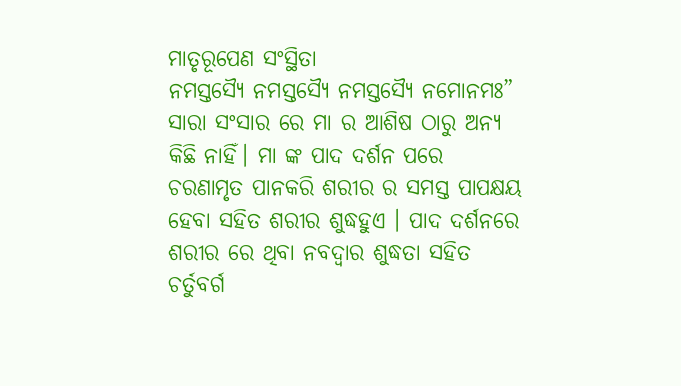ମାତୃରୂପେଣ ସଂସ୍ଥିତା
ନମସ୍ତସ୍ୟୈ ନମସ୍ତସ୍ୟୈ ନମସ୍ତସ୍ୟୈ ନମୋନମଃ”
ସାରା ସଂସାର ରେ ମା ର ଆଶିଷ ଠାରୁ ଅନ୍ୟ କିଛି ନାହିଁ। ମା ଙ୍କ ପାଦ ଦର୍ଶନ ପରେ ଚରଣାମୃତ ପାନକରି ଶରୀର ର ସମସ୍ତ ପାପକ୍ଷୟ ହେବା ସହିତ ଶରୀର ଶୁଦ୍ଧହୁଏ । ପାଦ ଦର୍ଶନରେ ଶରୀର ରେ ଥିବା ନବଦ୍ବାର ଶୁଦ୍ଧତା ସହିତ ଚର୍ତୁବର୍ଗ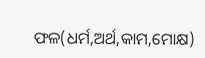ଫଳ(ଧର୍ମ,ଅର୍ଥ,କାମ,ମୋକ୍ଷ)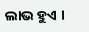ଲାଭ ହୁଏ ।